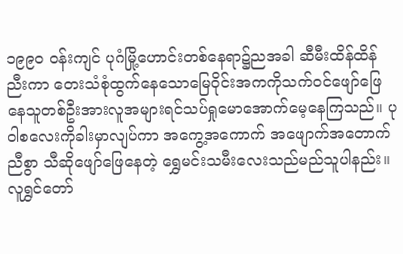၁၉၉၀ ဝန်းကျင် ပုဂံမြို့ဟောင်းတစ်နေရာ၌ညအခါ ဆီမီးထိန်ထိန်ညီးကာ တေးသံစုံထွက်နေသောမြေဝိုင်းအကကိုသက်ဝင်ဖျော်ဖြေနေသူတစ်ဦးအားလူအများရင်သပ်ရှုမောအောက်မေ့နေကြသည်။ ပုဝါစလေးကိုခါးမှာလျပ်ကာ အကွေ့အကောက် အဖျောက်အတောက် ညီစွာ သီဆိုဖျော်ဖြေနေတဲ့ ရွှေမင်းသမီးလေးသည်မည်သူပါနည်း။
လူရွှင်တော်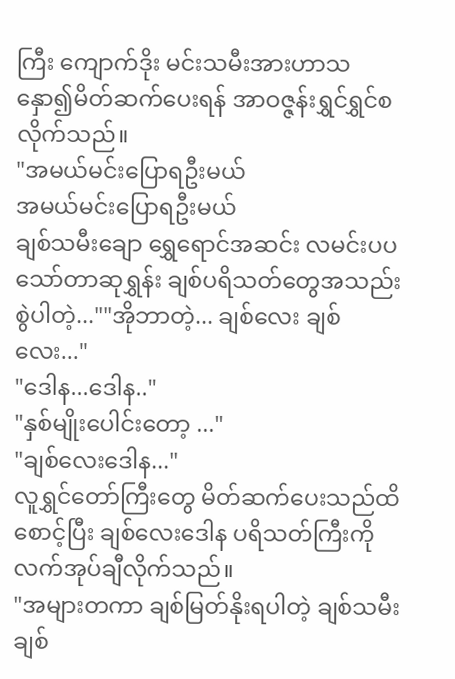ကြီး ကျောက်ဒိုး မင်းသမီးအားဟာသနှော၍မိတ်ဆက်ပေးရန် အာဝဇ္ဇန်းရွှင်ရွှင်စလိုက်သည်။
"အမယ်မင်းပြောရဦးမယ်
အမယ်မင်းပြောရဦးမယ်
ချစ်သမီးချော ရွှေရောင်အဆင်း လမင်းပပ သော်တာဆုရွှန်း ချစ်ပရိသတ်တွေအသည်းစွဲပါတဲ့...""အိုဘာတဲ့... ချစ်လေး ချစ်လေး..."
"ဒေါန...ဒေါန.."
"နှစ်မျိုးပေါင်းတော့ ..."
"ချစ်လေးဒေါန..."
လူရွှင်တော်ကြီးတွေ မိတ်ဆက်ပေးသည်ထိစောင့်ပြီး ချစ်လေးဒေါန ပရိသတ်ကြီးကိုလက်အုပ်ချီလိုက်သည်။
"အများတကာ ချစ်မြတ်နိုးရပါတဲ့ ချစ်သမီး ချစ်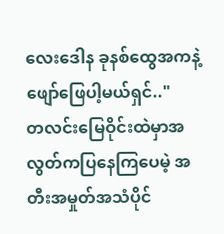လေးဒေါန ခုနစ်ထွေအကနဲ့ဖျော်ဖြေပါ့မယ်ရှင်.."
တလင်းမြေဝိုင်းထဲမှာအလွတ်ကပြနေကြပေမဲ့ အတီးအမှုတ်အသံပိုင်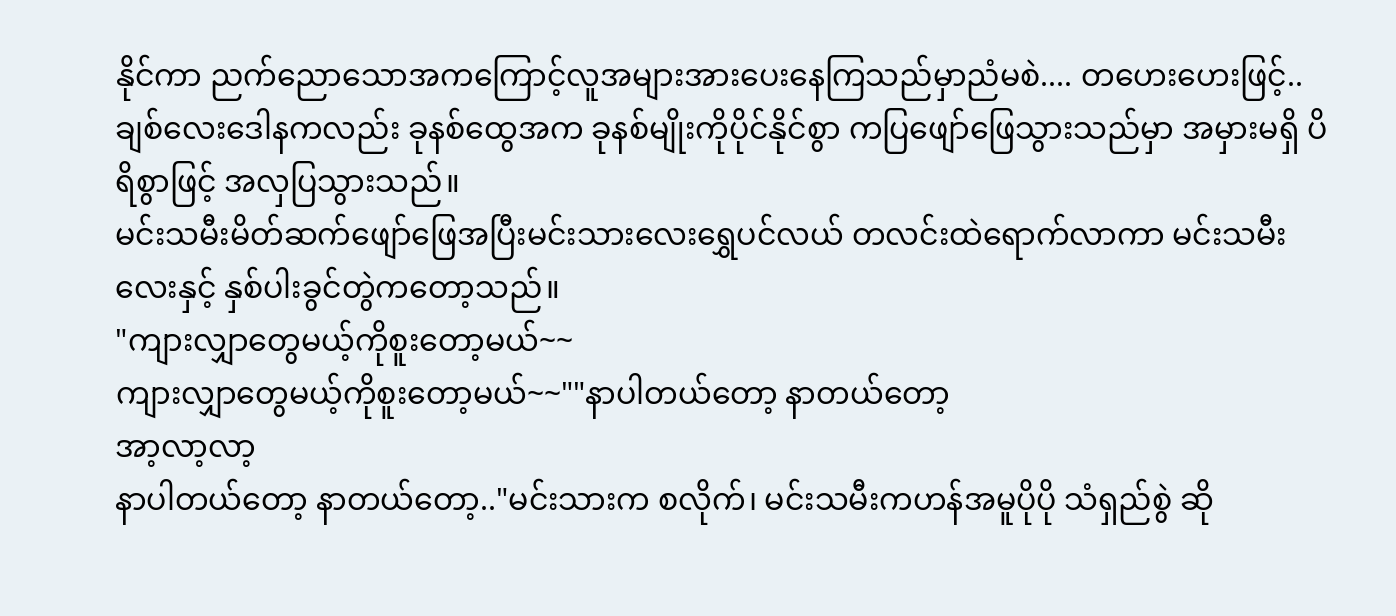နိုင်ကာ ညက်ညောသောအကကြောင့်လူအများအားပေးနေကြသည်မှာညံမစဲ.... တဟေးဟေးဖြင့်..
ချစ်လေးဒေါနကလည်း ခုနစ်ထွေအက ခုနစ်မျိုးကိုပိုင်နိုင်စွာ ကပြဖျော်ဖြေသွားသည်မှာ အမှားမရှိ ပိရိစွာဖြင့် အလှပြသွားသည်။
မင်းသမီးမိတ်ဆက်ဖျော်ဖြေအပြီးမင်းသားလေးရွှေပင်လယ် တလင်းထဲရောက်လာကာ မင်းသမီးလေးနှင့် နှစ်ပါးခွင်တွဲကတော့သည်။
"ကျားလျှာတွေမယ့်ကိုစူးတော့မယ်~~
ကျားလျှာတွေမယ့်ကိုစူးတော့မယ်~~""နာပါတယ်တော့ နာတယ်တော့
အာ့လာ့လာ့
နာပါတယ်တော့ နာတယ်တော့.."မင်းသားက စလိုက်၊ မင်းသမီးကဟန်အမူပိုပို သံရှည်စွဲ ဆို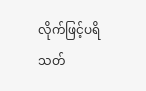လိုက်ဖြင့်ပရိသတ်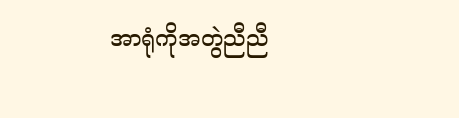အာရုံကိုအတွဲညီညီ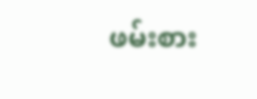ဖမ်းစား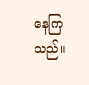နေကြသည်။